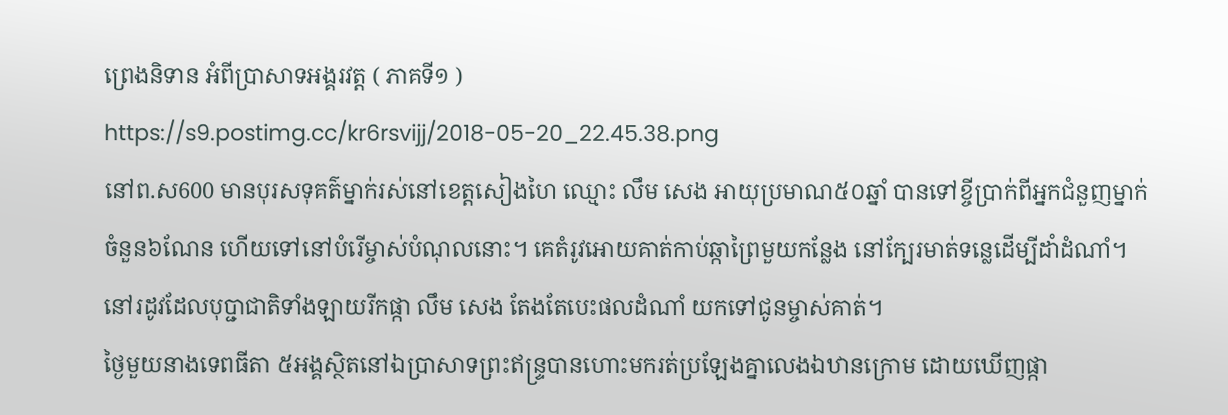ព្រេងនិទាន អំពីប្រាសាទអង្គរវត្ត ( ភាគទី១ )
https://s9.postimg.cc/kr6rsvijj/2018-05-20_22.45.38.png
នៅព.ស600 មានបុរសទុគត៌ម្នាក់រស់នៅខេត្តសៀងហៃ ឈ្មោះ លឹម សេង អាយុប្រមាណ៥០ឆ្នាំ បានទៅខ្ចីប្រាក់ពីអ្នកជំនួញម្នាក់ ចំនួន៦ណែន ហើយទៅនៅបំរើម្ចាស់បំណុលនោះ។ គេតំរូវអោយគាត់កាប់ឆ្កាព្រៃមួយកន្លែង នៅក្បែរមាត់ទន្លេដើម្បីដាំដំណាំ។ នៅរដូវដែលបុប្ជាជាតិទាំងឡាយរីកផ្កា លឹម សេង តែងតែបេះផលដំណាំ យកទៅជូនម្ចាស់គាត់។
ថ្ងៃមួយនាងទេពធីតា ៥អង្គស្ថិតនៅឯប្រាសាទព្រះឥន្រ្ទបានហោះមករត់ប្រឡែងគ្នាលេងឯឋានក្រោម ដោយឃើញផ្កា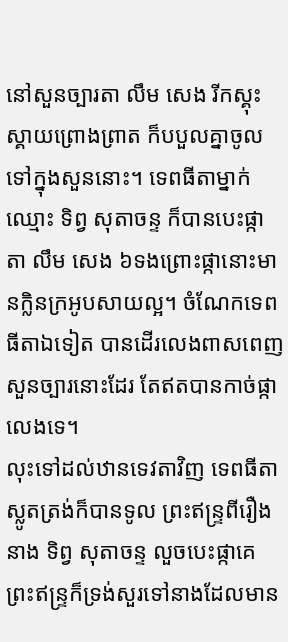នៅសួនច្បារតា លឹម សេង រីកស្គុះស្គាយព្រោងព្រាត ក៏បបួលគ្នាចូលទៅក្នុងសួននោះ។ ទេពធីតាម្នាក់ឈ្មោះ ទិព្វ សុតាចន្ទ ក៏បានបេះផ្កាតា លឹម សេង ៦ទងព្រោះផ្កានោះមានក្លិនក្រអូបសាយល្អ។ ចំណែកទេពធីតាឯទៀត បានដើរលេងពាសពេញសួនច្បារនោះដែរ តែឥតបានកាច់ផ្កាលេងទេ។
លុះទៅដល់ឋានទេវតាវិញ ទេពធីតាស្លូតត្រង់ក៏បានទូល ព្រះឥន្រ្ទពីរឿងនាង ទិព្វ សុតាចន្ទ លួចបេះផ្កាគេ ព្រះឥន្រ្ទក៏ទ្រង់សួរទៅនាងដែលមាន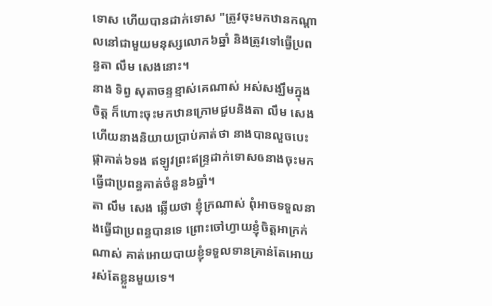ទោស ហើយបានដាក់ទោស "ត្រូវចុះមកឋានកណ្តាលនៅជាមួយមនុស្សលោក៦ឆ្នាំ និងត្រូវទៅធ្វើប្រពន្ធតា លឹម សេងនោះ។
នាង ទិព្វ សុតាចន្ទខ្មាស់គេណាស់ អស់សង្ឃឹមក្នុងចិត្ត ក៏ហោះចុះមកឋានក្រោមជួបនិងតា លឹម សេង ហើយនាងនិយាយប្រាប់គាត់ថា នាងបានលួចបេះផ្កាគាត់៦ទង ឥឡូវព្រះឥន្រ្ទដាក់ទោសឲនាងចុះមកធ្វើជាប្រពន្ធគាត់ចំនួន៦ឆ្នាំ។
តា លឹម សេង ឆ្លើយថា ខ្ញុំក្រណាស់ ពុំអាចទទួលនាងធ្វើជាប្រពន្ធបានទេ ព្រោះចៅហ្វាយខ្ញុំចិត្តអាក្រក់ណាស់ គាត់អោយបាយខ្ញុំទទួលទានគ្រាន់តែអោយរស់តែខ្លួនមួយទេ។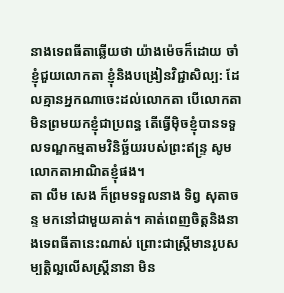នាងទេពធីតាឆ្លើយថា យ៉ាងម៉េចក៏ដោយ ចាំខ្ញុំជួយលោកតា ខ្ញុំនិងបង្រៀនវិជ្ជាសិល្ប: ដែលគ្មានអ្នកណាចេះដល់លោកតា បើលោកតាមិនព្រមយកខ្ញុំជាប្រពន្ធ តើធ្វើម៉ិចខ្ញុំបានទទួលទណ្ឌកម្មតាមវិនិច្ឆ័យរបស់ព្រះឥន្រ្ទ សូមលោកតាអាណិតខ្ញុំផង។
តា លឹម សេង ក៏ព្រមទទួលនាង ទិព្វ សុតាចន្ទ មកនៅជាមួយគាត់។ គាត់ពេញចិត្តនិងនាងទេពធីតានេះណាស់ ព្រោះជាស្រ្តីមានរូបសម្បត្តិល្អលើសស្រ្តីនានា មិន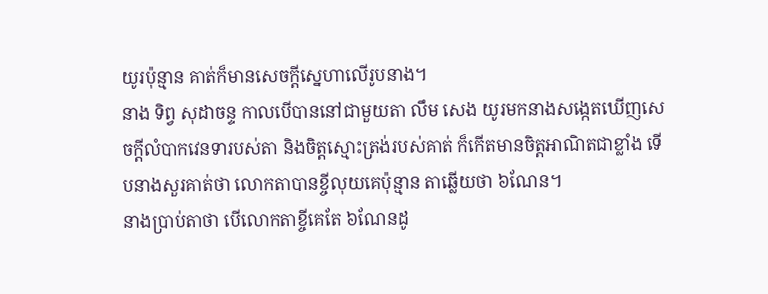យូរប៉ុន្មាន គាត់ក៏មានសេចក្តីស្នេហាលើរូបនាង។
នាង ទិព្វ សុដាចន្ទ កាលបើបាននៅជាមួយតា លឹម សេង យូរមកនាងសង្កេតឃើញសេចក្តីលំបាកវេនទារបស់តា និងចិត្តស្មោះត្រង់របស់គាត់ ក៏កើតមានចិត្តអាណិតជាខ្លាំង ទើបនាងសួរគាត់ថា លោកតាបានខ្ចីលុយគេប៉ុន្មាន តាឆ្លើយថា ៦ណែន។
នាងប្រាប់តាថា បើលោកតាខ្ចីគេតែ ៦ណែនដូ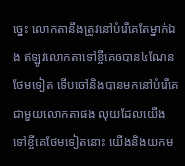ច្នេះ លោកតានឹងត្រូវនៅបំរើគេតែម្នាក់ឯង ឥឡូវលោកតាទៅខ្ចីគេឲបាន៤ណែនថែមទៀត ទើបចៅនិងបានមកនៅបំរើគេជាមួយលោកតាផង លុយដែលយើងទៅខ្ចីគេថែមទៀតនោះ យើងនិងយកម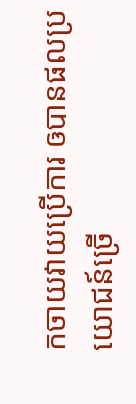កចាយវាយប្រើការ ឲបានផលប្រយោជន៍ច្រើ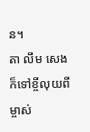ន។
តា លឹម សេង ក៏ទៅខ្ចីលុយពីម្ចាស់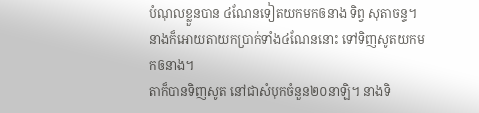បំណុលខ្លួនបាន ៤ណែនទៀតយកមកឲនាង ទិព្វ សុតាចន្ទ។ នាងក៏អោយតាយកប្រាក់ទាំង៤ណែននោះ ទៅទិញសូតយកមកឲនាង។
តាក៏បានទិញសូត នៅជាសំបុកចំនួន២០នាឡិ។ នាងទិ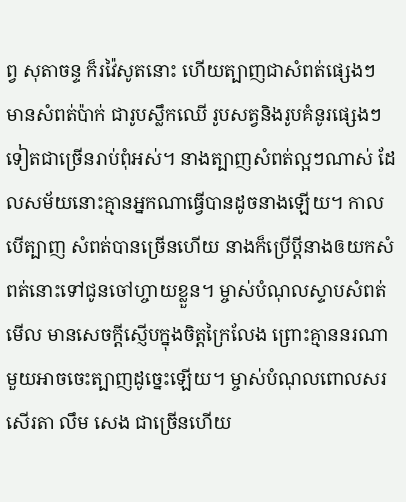ព្វ សុតាចន្ទ ក៏រវ៉ៃសូតនោះ ហើយត្បាញជាសំពត់ផ្សេងៗ មានសំពត់ប៉ាក់ ជារូបស្លឹកឈើ រូបសត្វនិងរូបគំនូរផ្សេងៗទៀតជាច្រើនរាប់ពុំអស់។ នាងត្បាញសំពត់ល្អៗណាស់ ដែលសម័យនោះគ្មានអ្នកណាធ្វើបានដូចនាងឡើយ។ កាលបើត្បាញ សំពត់បានច្រើនហើយ នាងក៏ប្រើប្តីនាងឲយកសំពត់នោះទៅជូនចៅហ្ចាយខ្លួន។ ម្ចាស់បំណុលស្ទាបសំពត់មើល មានសេចក្តីស្ញើបក្នុងចិត្តក្រៃលែង ព្រោះគ្មាននរណាមួយអាចចេះត្បាញដូច្នេះឡើយ។ ម្ចាស់បំណុលពោលសរសើរតា លឹម សេង ជាច្រើនហើយ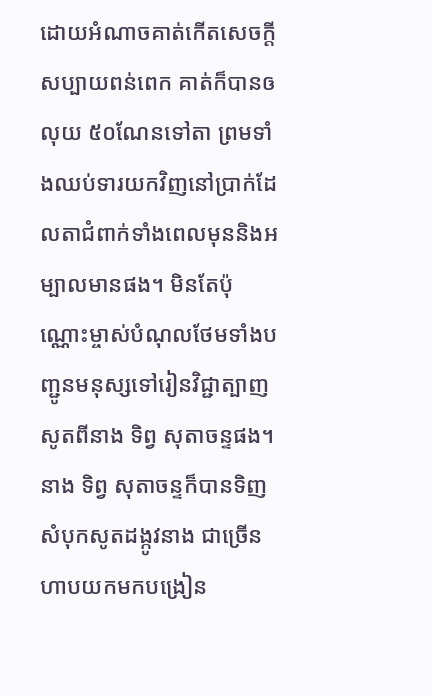ដោយអំណាចគាត់កើតសេចក្តីសប្បាយពន់ពេក គាត់ក៏បានឲលុយ ៥០ណែនទៅតា ព្រមទាំងឈប់ទារយកវិញនៅប្រាក់ដែលតាជំពាក់ទាំងពេលមុននិងអម្បាលមានផង។ មិនតែប៉ុណ្ណោះម្ចាស់បំណុលថែមទាំងបញ្ជូនមនុស្សទៅរៀនវិជ្ជាត្បាញសូតពីនាង ទិព្វ សុតាចន្ទផង។ នាង ទិព្វ សុតាចន្ទក៏បានទិញសំបុកសូតដង្កូវនាង ជាច្រើនហាបយកមកបង្រៀន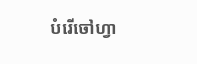បំរើចៅហ្វា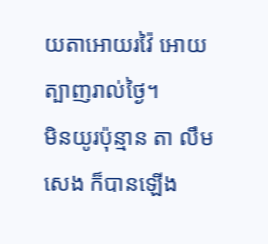យតាអោយរវ៉ៃ អោយត្បាញរាល់ថ្ងៃ។
មិនយូរប៉ុន្មាន តា លឹម សេង ក៏បានឡើង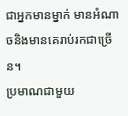ជាអ្នកមានម្នាក់ មានអំណាចនិងមានគេរាប់រកជាច្រើន។
ប្រមាណជាមួយ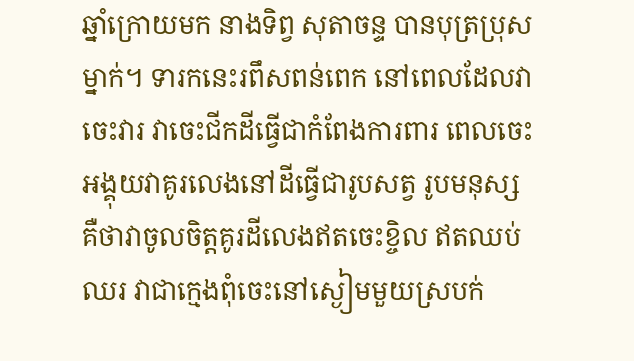ឆ្នាំក្រោយមក នាងទិព្វ សុតាចន្ទ បានបុត្រប្រុសម្នាក់។ ទារកនេះរពឹសពន់ពេក នៅពេលដែលវាចេះវារ វាចេះជីកដីធ្វើជាកំពែងការពារ ពេលចេះអង្គុយវាគូរលេងនៅដីធ្វើជារូបសត្វ រូបមនុស្ស គឺថាវាចូលចិត្តគូរដីលេងឥតចេះខ្ចិល ឥតឈប់ឈរ វាជាក្មេងពុំចេះនៅស្ងៀមមួយស្របក់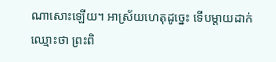ណាសោះឡើយ។ អាស្រ័យហេតុដូច្នេះ ទើបម្តាយដាក់ឈ្មោះថា ព្រះពិ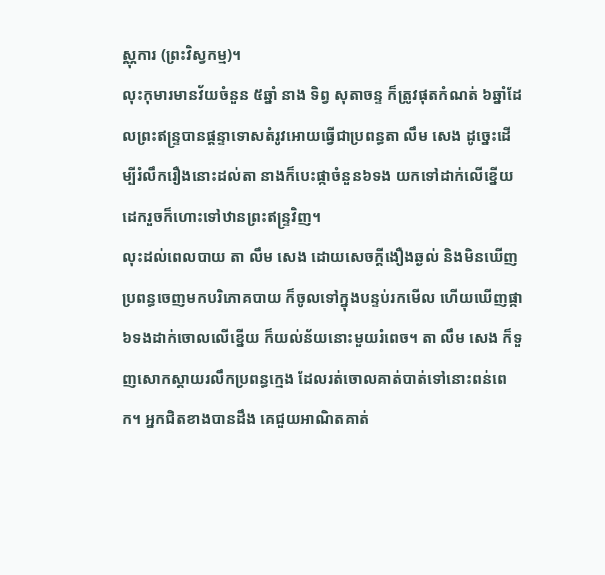ស្ណុការ (ព្រះវិស្វកម្ម)។
លុះកុមារមានវ័យចំនួន ៥ឆ្នាំ នាង ទិព្វ សុតាចន្ទ ក៏ត្រូវផុតកំណត់ ៦ឆ្នាំដែលព្រះឥន្រ្ទបានផ្តន្ទាទោសតំរូវអោយធ្វើជាប្រពន្ធតា លឹម សេង ដូច្នេះដើម្បីរំលឹករឿងនោះដល់តា នាងក៏បេះផ្កាចំនួន៦ទង យកទៅដាក់លើខ្នើយដេករួចក៏ហោះទៅឋានព្រះឥន្រ្ទវិញ។
លុះដល់ពេលបាយ តា លឹម សេង ដោយសេចក្តីងឿងឆ្ងល់ និងមិនឃើញប្រពន្ធចេញមកបរិភោគបាយ ក៏ចូលទៅក្នុងបន្ទប់រកមើល ហើយឃើញផ្កា៦ទងដាក់ចោលលើខ្នើយ ក៏យល់ន័យនោះមួយរំពេច។ តា លឹម សេង ក៏ទួញសោកស្តាយរលឹកប្រពន្ធក្មេង ដែលរត់ចោលគាត់បាត់ទៅនោះពន់ពេក។ អ្នកជិតខាងបានដឹង គេជួយអាណិតគាត់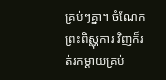គ្រប់ៗគ្នា។ ចំណែកព្រះពិស្ណុការ វិញក៏រត់រកម្តាយគ្រប់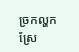ច្រកល្ហកស្រែ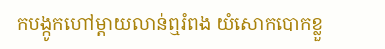កបង្កូកហៅម្តាយលាន់ឮរំពង យំសោកបោកខ្លួ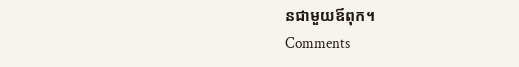នជាមួយឪពុក។
Comments